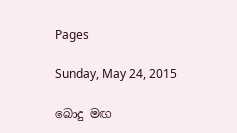Pages

Sunday, May 24, 2015

බොදු මඟ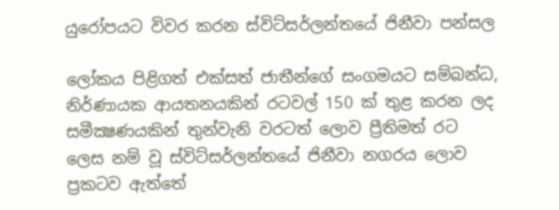යුරෝපයට විවර කරන ස්විට්සර්ලන්තයේ ජිනීවා පන්සල

ලෝකය පිළිගත් එක්‌සත් ජාතීන්ගේ සංගමයට සම්බන්ධ, නිර්ණායක ආයතනයකින් රටවල් 150 ක්‌ තුළ කරන ලද සමීක්‍ෂණයකින් තුන්වැනි වරටත් ලොව ප්‍රීතිමත් රට ලෙස නම් වූ ස්‌විට්‌සර්ලන්තයේ ජිනීවා නගරය ලොව ප්‍රකටව ඇත්තේ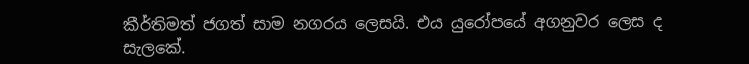කීර්තිමත් ජගත් සාම නගරය ලෙසයි. එය යුරෝපයේ අගනුවර ලෙස ද සැලකේ.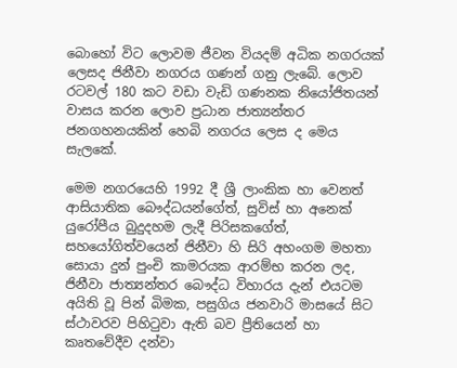බොහෝ විට ලොවම ජීවන වියදම් අධික නගරයක්‌ ලෙසද ජිනීවා නගරය ගණන් ගනු ලැබේ. ලොව රටවල් 180 කට වඩා වැඩි ගණනක නියෝජිතයන් වාසය කරන ලොව ප්‍රධාන ජාත්‍යන්තර ජනගහනයකින් හෙබි නගරය ලෙස ද මෙය සැලකේ.

මෙම නගරයෙහි 1992 දී ශ්‍රී ලාංකික හා වෙනත් ආසියාතික බෞද්ධයන්ගේත්, සුවිස්‌ හා අනෙක්‌ යුරෝපීය බුදුදහම ලැදී පිරිසකගේත්, සහයෝගිත්වයෙන් ජිනීවා හි සිරි අහංගම මහතා සොයා දුන් පුංචි කාමරයක ආරම්භ කරන ලද, ජිනීවා ජාත්‍යන්තර බෞද්ධ විහාරය දැන් එයටම අයිති වූ පින් බිමක, පසුගිය ජනවාරි මාසයේ සිට ස්‌ථාවරව පිහිටුවා ඇති බව ප්‍රීතියෙන් හා කෘතවේදීව දන්වා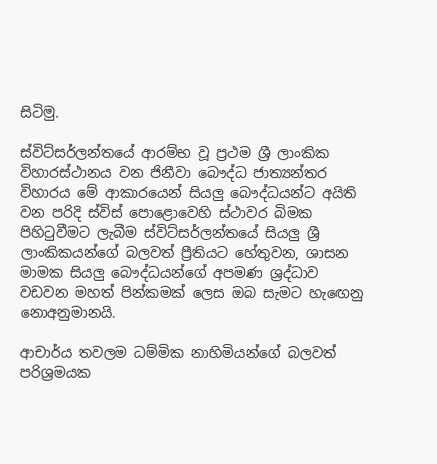සිටිමු.

ස්‌විට්‌සර්ලන්තයේ ආරම්භ වූ ප්‍රථම ශ්‍රී ලාංකික විහාරස්‌ථානය වන ජිනීවා බෞද්ධ ජාත්‍යන්තර විහාරය මේ ආකාරයෙන් සියලු බෞද්ධයන්ට අයිති වන පරිදි ස්‌විස්‌ පොළොවෙහි ස්‌ථාවර බිමක පිහිටුවීමට ලැබීම ස්‌විට්‌සර්ලන්තයේ සියලු ශ්‍රී ලාංකිකයන්ගේ බලවත් ප්‍රීතියට හේතුවන, ශාසන මාමක සියලු බෞද්ධයන්ගේ අපමණ ශ්‍රද්ධාව වඩවන මහත් පින්කමක්‌ ලෙස ඔබ සැමට හැඟෙනු නොඅනුමානයි.

ආචාර්ය තවලම ධම්මික නාහිමියන්ගේ බලවත් පරිශ්‍රමයක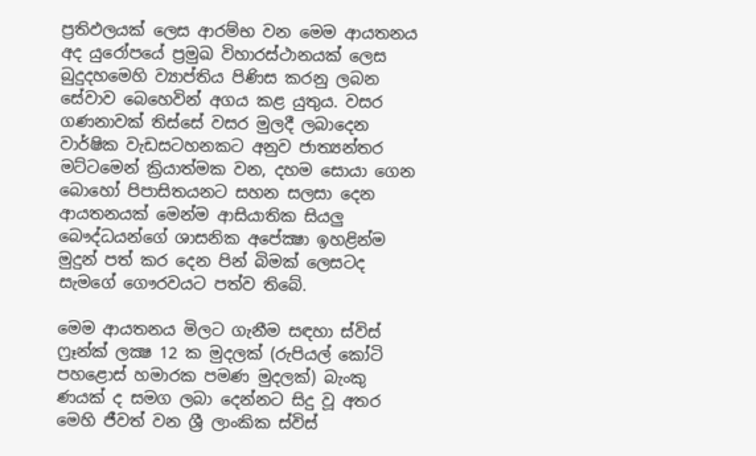ප්‍රතිඵලයක්‌ ලෙස ආරම්භ වන මෙම ආයතනය අද යුරෝපයේ ප්‍රමුඛ විහාරස්‌ථානයක්‌ ලෙස බුදුදහමෙහි ව්‍යාප්තිය පිණිස කරනු ලබන සේවාව බෙහෙවින් අගය කළ යුතුය. වසර ගණනාවක්‌ තිස්‌සේ වසර මුලදී ලබාදෙන වාර්ෂික වැඩසටහනකට අනුව ජාත්‍යන්තර මට්‌ටමෙන් ක්‍රියාත්මක වන, දහම සොයා ගෙන බොහෝ පිපාසිතයනට සහන සලසා දෙන ආයතනයක්‌ මෙන්ම ආසියාතික සියලු බෞද්ධයන්ගේ ශාසනික අපේක්‍ෂා ඉහළින්ම මුදුන් පත් කර දෙන පින් බිමක්‌ ලෙසටද සැමගේ ගෞරවයට පත්ව තිබේ.

මෙම ආයතනය මිලට ගැනීම සඳහා ස්‌විස්‌ ෆ්‍රෑන්ක්‌ ලක්‍ෂ 12 ක මුදලක්‌ (රුපියල් කෝටි පහළොස්‌ හමාරක පමණ මුදලක්‌) බැංකු ණයක්‌ ද සමග ලබා දෙන්නට සිදු වූ අතර මෙහි ජීවත් වන ශ්‍රී ලාංකික ස්‌විස්‌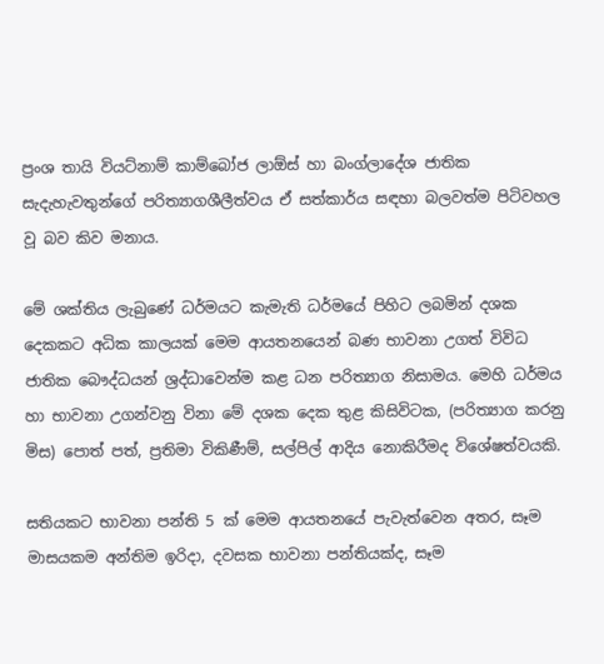ප්‍රංශ තායි වියට්‌නාම් කාම්බෝජ ලාඕස්‌ හා බංග්ලාදේශ ජාතික සැදැහැවතුන්ගේ පරිත්‍යාගශීලීත්වය ඒ සත්කාර්ය සඳහා බලවත්ම පිටිවහල වූ බව කිව මනාය.

මේ ශක්‌තිය ලැබුණේ ධර්මයට කැමැති ධර්මයේ පිහිට ලබමින් දශක දෙකකට අධික කාලයක්‌ මෙම ආයතනයෙන් බණ භාවනා උගත් විවිධ ජාතික බෞද්ධයන් ශ්‍රද්ධාවෙන්ම කළ ධන පරිත්‍යාග නිසාමය. මෙහි ධර්මය හා භාවනා උගන්වනු විනා මේ දශක දෙක තුළ කිසිවිටක, (පරිත්‍යාග කරනු මිස) පොත් පත්, ප්‍රතිමා විකිණීම්, සල්පිල් ආදිය නොකිරීමද විශේෂත්වයකි.

සතියකට භාවනා පන්ති 5 ක්‌ මෙම ආයතනයේ පැවැත්වෙන අතර, සෑම මාසයකම අන්තිම ඉරිදා, දවසක භාවනා පන්තියක්‌ද, සෑම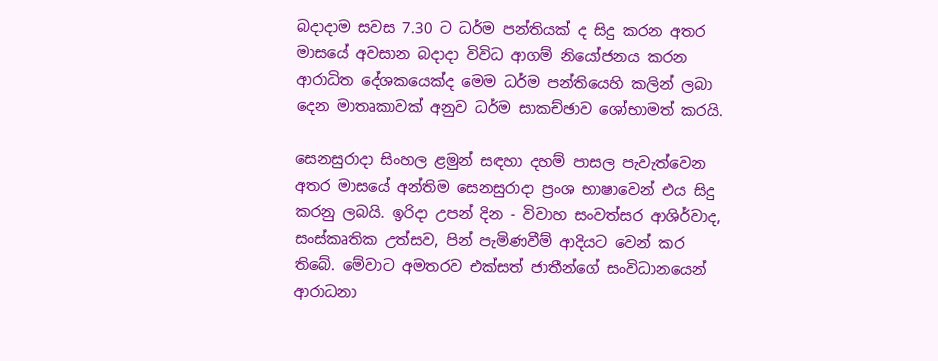බදාදාම සවස 7.30 ට ධර්ම පන්තියක්‌ ද සිදු කරන අතර මාසයේ අවසාන බදාදා විවිධ ආගම් නියෝජනය කරන ආරාධිත දේශකයෙක්‌ද මෙම ධර්ම පන්තියෙහි කලින් ලබා දෙන මාතෘකාවක්‌ අනුව ධර්ම සාකච්ඡාව ශෝභාමත් කරයි.

සෙනසුරාදා සිංහල ළමුන් සඳහා දහම් පාසල පැවැත්වෙන අතර මාසයේ අන්තිම සෙනසුරාදා ප්‍රංශ භාෂාවෙන් එය සිදු කරනු ලබයි. ඉරිදා උපන් දින - විවාහ සංවත්සර ආශිර්වාද, සංස්‌කෘතික උත්සව, පින් පැමිණවීම් ආදියට වෙන් කර තිබේ. මේවාට අමතරව එක්‌සත් ජාතීන්ගේ සංවිධානයෙන් ආරාධනා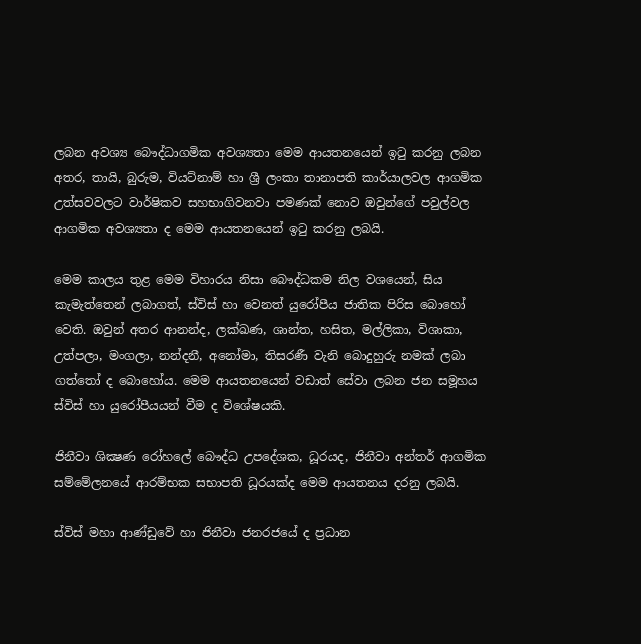ලබන අවශ්‍ය බෞද්ධාගමික අවශ්‍යතා මෙම ආයතනයෙන් ඉටු කරනු ලබන අතර, තායි, බුරුම, වියට්‌නාම් හා ශ්‍රී ලංකා තානාපති කාර්යාලවල ආගමික උත්සවවලට වාර්ෂිකව සහභාගිවනවා පමණක්‌ නොව ඔවුන්ගේ පවුල්වල ආගමික අවශ්‍යතා ද මෙම ආයතනයෙන් ඉටු කරනු ලබයි.

මෙම කාලය තුළ මෙම විහාරය නිසා බෞද්ධකම නිල වශයෙන්, සිය කැමැත්තෙන් ලබාගත්, ස්‌විස්‌ හා වෙනත් යුරෝපීය ජාතික පිරිස බොහෝ වෙති. ඔවුන් අතර ආනන්ද, ලක්‌ඛණ, ශාන්ත, හසිත, මල්ලිකා, විශාකා, උත්පලා, මංගලා, නන්දනී, අනෝමා, තිසරණී වැනි බොදුහුරු නමක්‌ ලබා ගත්තෝ ද බොහෝය. මෙම ආයතනයෙන් වඩාත් සේවා ලබන ජන සමූහය ස්‌විස්‌ හා යුරෝපීයයන් වීම ද විශේෂයකි.

ජිනීවා ශික්‍ෂණ රෝහලේ බෞද්ධ උපදේශක, ධූරයද, ජිනීවා අන්තර් ආගමික සම්මේලනයේ ආරම්භක සභාපති ධූරයක්‌ද මෙම ආයතනය දරනු ලබයි.

ස්‌විස්‌ මහා ආණ්‌ඩුවේ හා ජිනීවා ජනරජයේ ද ප්‍රධාන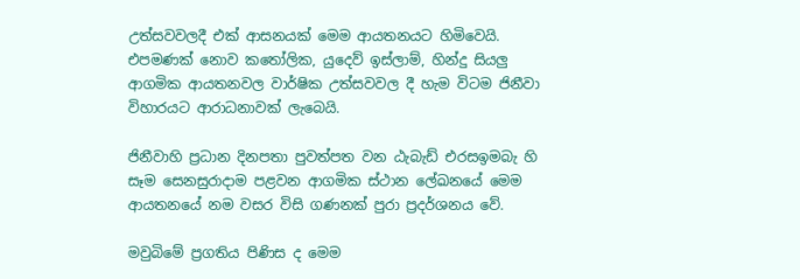උත්සවවලදී එක්‌ ආසනයක්‌ මෙම ආයතනයට හිමිවෙයි. එපමණක්‌ නොව කතෝලික, යුදෙව් ඉස්‌ලාම්, හින්දු සියලු ආගමික ආයතනවල වාර්ෂික උත්සවවල දී හැම විටම ජිනීවා විහාරයට ආරාධනාවක්‌ ලැබෙයි.

ජිනීවාහි ප්‍රධාන දිනපතා පුවත්පත වන ඨැබැඩ් එරසඉමබැ හි සෑම සෙනසුරාදාම පළවන ආගමික ස්‌ථාන ලේඛනයේ මෙම ආයතනයේ නම වසර විසි ගණනක්‌ පුරා ප්‍රදර්ශනය වේ.

මවුබිමේ ප්‍රගතිය පිණිස ද මෙම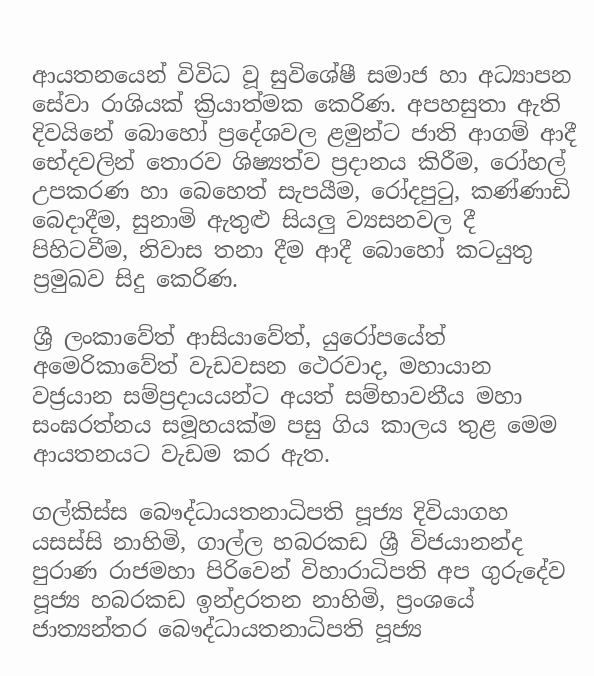ආයතනයෙන් විවිධ වූ සුවිශේෂී සමාජ හා අධ්‍යාපන සේවා රාශියක්‌ ක්‍රියාත්මක කෙරිණ. අපහසුතා ඇති දිවයිනේ බොහෝ ප්‍රදේශවල ළමුන්ට ජාති ආගම් ආදී භේදවලින් තොරව ශිෂ්‍යත්ව ප්‍රදානය කිරීම, රෝහල් උපකරණ හා බෙහෙත් සැපයීම, රෝදපුටු, කණ්‌ණාඩි බෙදාදීම, සුනාමි ඇතුළු සියලු ව්‍යසනවල දී පිහිටවීම, නිවාස තනා දීම ආදී බොහෝ කටයුතු ප්‍රමුඛව සිදු කෙරිණ.

ශ්‍රී ලංකාවේත් ආසියාවේත්, යුරෝපයේත් අමෙරිකාවේත් වැඩවසන ථෙරවාද, මහායාන වජ්‍රයාන සම්ප්‍රදායයන්ට අයත් සම්භාවනීය මහා සංඝරත්නය සමූහයක්‌ම පසු ගිය කාලය තුළ මෙම ආයතනයට වැඩම කර ඇත.

ගල්කිස්‌ස බෞද්ධායතනාධිපති පූජ්‍ය දිවියාගහ යසස්‌සි නාහිමි, ගාල්ල හබරකඩ ශ්‍රී විජයානන්ද පුරාණ රාජමහා පිරිවෙන් විහාරාධිපති අප ගුරුදේව පූජ්‍ය හබරකඩ ඉන්ද්‍රරතන නාහිමි, ප්‍රංශයේ ජාත්‍යන්තර බෞද්ධායතනාධිපති පූජ්‍ය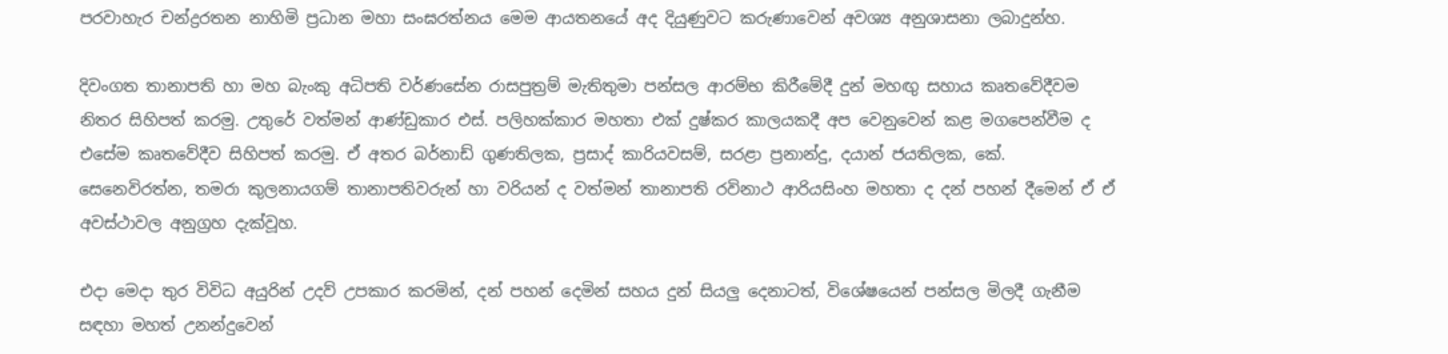පරවාහැර චන්ද්‍රරතන නාහිමි ප්‍රධාන මහා සංඝරත්නය මෙම ආයතනයේ අද දියුණුවට කරුණාවෙන් අවශ්‍ය අනුශාසනා ලබාදුන්හ.

දිවංගත තානාපති හා මහ බැංකු අධිපති වර්ණසේන රාසපුත්‍රම් මැතිතුමා පන්සල ආරම්භ කිරීමේදී දුන් මහඟු සහාය කෘතවේදීවම නිතර සිහිපත් කරමු. උතුරේ වත්මන් ආණ්‌ඩුකාර එස්‌. පලිහක්‌කාර මහතා එක්‌ දුෂ්කර කාලයකදී අප වෙනුවෙන් කළ මගපෙන්වීම ද එසේම කෘතවේදීව සිහිපත් කරමු. ඒ අතර බර්නාඩ් ගුණතිලක, ප්‍රසාද් කාරියවසම්, සරළා ප්‍රනාන්දු, දයාන් ජයතිලක, කේ. සෙනෙවිරත්න, තමරා කුලනායගම් තානාපතිවරුන් හා වරියන් ද වත්මන් තානාපති රවිනාථ ආරියසිංහ මහතා ද දන් පහන් දීමෙන් ඒ ඒ අවස්‌ථාවල අනුග්‍රහ දැක්‌වූහ.

එදා මෙදා තුර විවිධ අයුරින් උදව් උපකාර කරමින්, දන් පහන් දෙමින් සහය දුන් සියලු දෙනාටත්, විශේෂයෙන් පන්සල මිලදී ගැනීම සඳහා මහත් උනන්දුවෙන්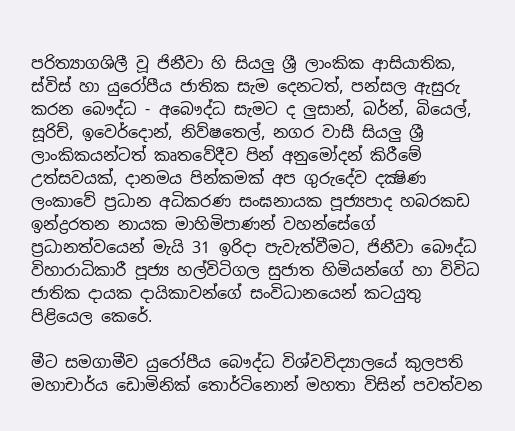පරිත්‍යාගශිලී වූ ජිනීවා හි සියලු ශ්‍රී ලාංකික ආසියාතික, ස්‌විස්‌ හා යුරෝපීය ජාතික සැම දෙනටත්, පන්සල ඇසුරු කරන බෞද්ධ - අබෞද්ධ සැමට ද ලුසාන්, බර්න්, බියෙල්, සූරිච්, ඉවෙර්දොන්, නිව්ෂතෙල්, නගර වාසී සියලු ශ්‍රී ලාංකිකයන්ටත් කෘතවේදීව පින් අනුමෝදන් කිරීමේ උත්සවයක්‌, දානමය පින්කමක්‌ අප ගුරුදේව දක්‍ෂිණ ලංකාවේ ප්‍රධාන අධිකරණ සංඝනායක පූජ්‍යපාද හබරකඩ ඉන්ද්‍රරතන නායක මාහිමිපාණන් වහන්සේගේ ප්‍රධානත්වයෙන් මැයි 31 ඉරිදා පැවැත්වීමට, ජිනීවා බෞද්ධ විහාරාධිකාරී පූජ්‍ය හල්විටිගල සුජාත හිමියන්ගේ හා විවිධ ජාතික දායක දායිකාවන්ගේ සංවිධානයෙන් කටයුතු පිළියෙල කෙරේ.

මීට සමගාමීව යුරෝපීය බෞද්ධ විශ්වවිද්‍යාලයේ කුලපති මහාචාර්ය ඩොමිනික්‌ තොර්ටිනොන් මහතා විසින් පවත්වන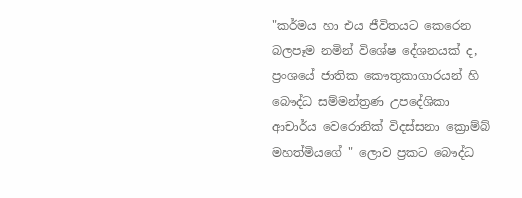"කර්මය හා එය ජීවිතයට කෙරෙන බලපෑම නමින් විශේෂ දේශනයක්‌ ද, ප්‍රංශයේ ජාතික කෞතුකාගාරයන් හි බෞද්ධ සම්මන්ත්‍රණ උපදේශිකා ආචාර්ය වෙරොනික්‌ විදස්‌සනා ක්‍රොම්බ් මහත්මියගේ " ලොව ප්‍රකට බෞද්ධ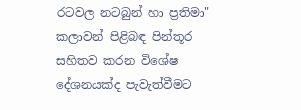රටවල නටබුන් හා ප්‍රතිමා" කලාවන් පිළිබඳ පින්තූර සහිතව කරන විශේෂ දේශනයක්‌ද පැවැත්වීමට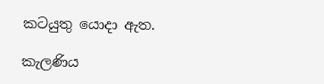කටයුතු යොදා ඇත.

කැලණිය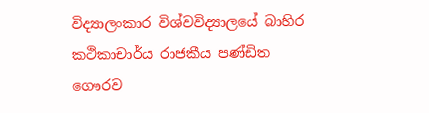විද්‍යාලංකාර විශ්වවිද්‍යාලයේ බාහිර කථිකාචාර්ය රාජකීය පණ්‌ඩිත ගෞරව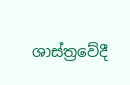ශාස්‌ත්‍රවේදී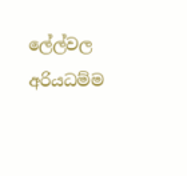ලේල්වල අරියධම්ම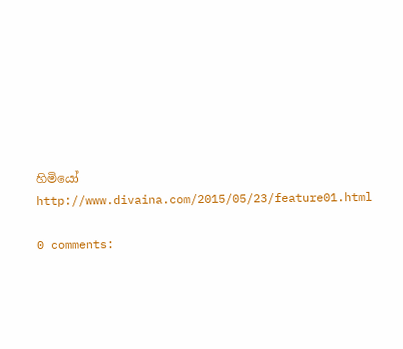හිමියෝ
http://www.divaina.com/2015/05/23/feature01.html

0 comments: